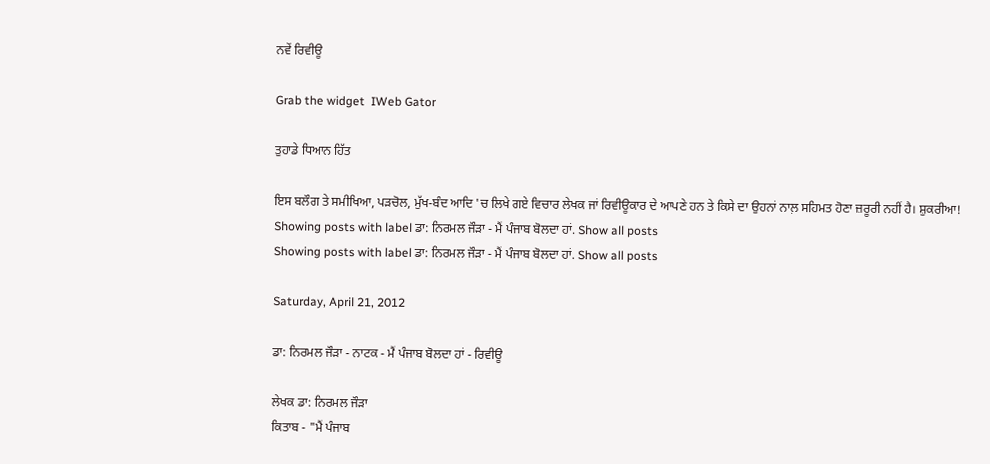ਨਵੇਂ ਰਿਵੀਊ

Grab the widget  IWeb Gator

ਤੁਹਾਡੇ ਧਿਆਨ ਹਿੱਤ

ਇਸ ਬਲੌਗ ਤੇ ਸਮੀਖਿਆ, ਪੜਚੋਲ, ਮੁੱਖ-ਬੰਦ ਆਦਿ 'ਚ ਲਿਖੇ ਗਏ ਵਿਚਾਰ ਲੇਖਕ ਜਾਂ ਰਿਵੀਊਕਾਰ ਦੇ ਆਪਣੇ ਹਨ ਤੇ ਕਿਸੇ ਦਾ ਉਹਨਾਂ ਨਾਲ਼ ਸਹਿਮਤ ਹੋਣਾ ਜ਼ਰੂਰੀ ਨਹੀਂ ਹੈ। ਸ਼ੁਕਰੀਆ!
Showing posts with label ਡਾ: ਨਿਰਮਲ ਜੌੜਾ - ਮੈਂ ਪੰਜਾਬ ਬੋਲਦਾ ਹਾਂ. Show all posts
Showing posts with label ਡਾ: ਨਿਰਮਲ ਜੌੜਾ - ਮੈਂ ਪੰਜਾਬ ਬੋਲਦਾ ਹਾਂ. Show all posts

Saturday, April 21, 2012

ਡਾ: ਨਿਰਮਲ ਜੌੜਾ - ਨਾਟਕ - ਮੈਂ ਪੰਜਾਬ ਬੋਲਦਾ ਹਾਂ - ਰਿਵੀਊ

ਲੇਖਕ ਡਾ: ਨਿਰਮਲ ਜੌੜਾ
ਕਿਤਾਬ - "ਮੈਂ ਪੰਜਾਬ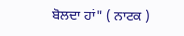ਬੋਲਦਾ ਹਾਂ" ( ਨਾਟਕ )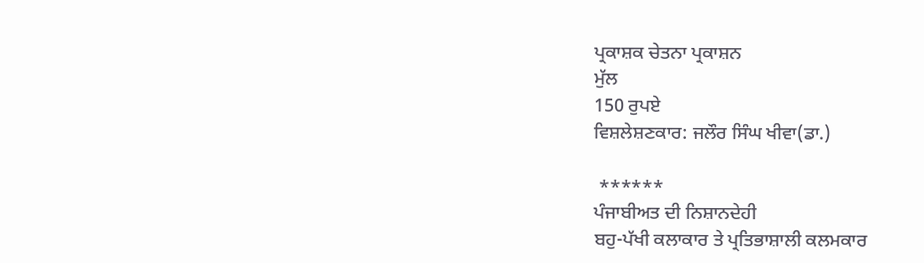ਪ੍ਰਕਾਸ਼ਕ ਚੇਤਨਾ ਪ੍ਰਕਾਸ਼ਨ
ਮੁੱਲ
150 ਰੁਪਏ
ਵਿਸ਼ਲੇਸ਼ਣਕਾਰ: ਜਲੌਰ ਸਿੰਘ ਖੀਵਾ(ਡਾ.)

 ******
ਪੰਜਾਬੀਅਤ ਦੀ ਨਿਸ਼ਾਨਦੇਹੀ
ਬਹੁ-ਪੱਖੀ ਕਲਾਕਾਰ ਤੇ ਪ੍ਰਤਿਭਾਸ਼ਾਲੀ ਕਲਮਕਾਰ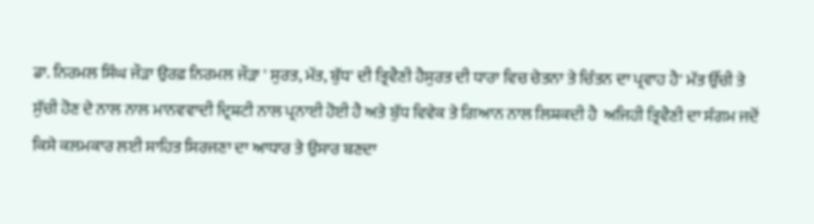ਡਾ. ਨਿਰਮਲ ਸਿੰਘ ਜੌੜਾ ਉਰਫ਼ ਨਿਰਮਲ ਜੌੜਾ ' ਸੁਰਤ, ਮੱਤ, ਬੁੱਧ' ਦੀ ਤ੍ਰਿਵੈਣੀ ਹੈਸੁਰਤ ਦੀ ਧਾਰਾ ਵਿਚ ਚੇਤਨਾ ਤੇ ਚਿੰਤਨ ਦਾ ਪ੍ਰਵਾਹ ਹੈ' ਮੱਤ ਉੱਚੀ ਤੇ ਸੁੱਚੀ ਹੋਣ ਦੇ ਨਾਲ ਨਾਲ ਮਾਨਵਵਾਦੀ ਦ੍ਰਿਸ਼ਟੀ ਨਾਲ ਪ੍ਰਨਾਈ ਹੋਈ ਹੈ ਅਤੇ ਬੁੱਧ ਵਿਵੇਕ ਤੇ ਗਿਆਨ ਨਾਲ ਲਿਸ਼ਕਦੀ ਹੈ  ਅਜਿਹੀ ਤ੍ਰਿਵੈਣੀ ਦਾ ਸੰਗਮ ਜਦੋਂ ਕਿਸੇ ਕਲਮਕਾਰ ਲਈ ਸਾਹਿਤ ਸਿਰਜਣਾ ਦਾ ਆਧਾਰ ਤੇ ਉਸਾਰ ਬਣਦਾ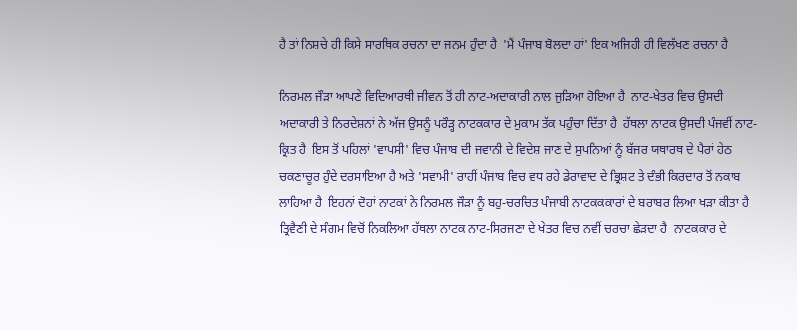ਹੈ ਤਾਂ ਨਿਸ਼ਚੇ ਹੀ ਕਿਸੇ ਸਾਰਥਿਕ ਰਚਨਾ ਦਾ ਜਨਮ ਹੁੰਦਾ ਹੈ  'ਮੈਂ ਪੰਜਾਬ ਬੋਲਦਾ ਹਾਂ' ਇਕ ਅਜਿਹੀ ਹੀ ਵਿਲੱਖਣ ਰਚਨਾ ਹੈ

ਨਿਰਮਲ ਜੌੜਾ ਆਪਣੇ ਵਿਦਿਆਰਥੀ ਜੀਵਨ ਤੋਂ ਹੀ ਨਾਟ-ਅਦਾਕਾਰੀ ਨਾਲ ਜੁੜਿਆ ਹੋਇਆ ਹੈ  ਨਾਟ-ਖੇਤਰ ਵਿਚ ਉਸਦੀ ਅਦਾਕਾਰੀ ਤੇ ਨਿਰਦੇਸ਼ਨਾਂ ਨੇ ਅੱਜ ਉਸਨੂੰ ਪਰੌੜ੍ਹ ਨਾਟਕਕਾਰ ਦੇ ਮੁਕਾਮ ਤੱਕ ਪਹੁੰਚਾ ਦਿੱਤਾ ਹੈ  ਹੱਥਲਾ ਨਾਟਕ ਉਸਦੀ ਪੰਜਵੀਂ ਨਾਟ-ਕ੍ਰਿਤ ਹੈ  ਇਸ ਤੋਂ ਪਹਿਲਾਂ 'ਵਾਪਸੀ' ਵਿਚ ਪੰਜਾਬ ਦੀ ਜਵਾਨੀ ਦੇ ਵਿਦੇਸ਼ ਜਾਣ ਦੇ ਸੁਪਨਿਆਂ ਨੂੰ ਬੱਜਰ ਯਥਾਰਥ ਦੇ ਪੈਰਾਂ ਹੇਠ ਚਕਣਾਚੂਰ ਹੁੰਦੇ ਦਰਸਾਇਆ ਹੈ ਅਤੇ 'ਸਵਾਮੀ' ਰਾਹੀਂ ਪੰਜਾਬ ਵਿਚ ਵਧ ਰਹੇ ਡੇਰਾਵਾਦ ਦੇ ਭ੍ਰਿਸ਼ਟ ਤੇ ਦੰਭੀ ਕਿਰਦਾਰ ਤੋਂ ਨਕਾਬ ਲਾਹਿਆ ਹੈ  ਇਹਨਾਂ ਦੋਹਾਂ ਨਾਟਕਾਂ ਨੇ ਨਿਰਮਲ ਜੌੜਾ ਨੂੰ ਬਹੁ-ਚਰਚਿਤ ਪੰਜਾਬੀ ਨਾਟਕਕਕਾਰਾਂ ਦੇ ਬਰਾਬਰ ਲਿਆ ਖੜਾ ਕੀਤਾ ਹੈ  ਤ੍ਰਿਵੈਣੀ ਦੇ ਸੰਗਮ ਵਿਚੋਂ ਨਿਕਲਿਆ ਹੱਥਲਾ ਨਾਟਕ ਨਾਟ-ਸਿਰਜਣਾ ਦੇ ਖੇਤਰ ਵਿਚ ਨਵੀਂ ਚਰਚਾ ਛੇੜਦਾ ਹੈ  ਨਾਟਕਕਾਰ ਦੇ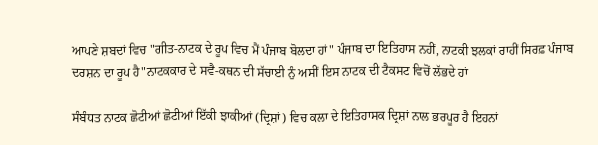ਆਪਣੇ ਸ਼ਬਦਾਂ ਵਿਚ "ਗੀਤ-ਨਾਟਕ ਦੇ ਰੂਪ ਵਿਚ ਮੈਂ ਪੰਜਾਬ ਬੋਲਦਾ ਹਾਂ" ਪੰਜਾਬ ਦਾ ਇਤਿਹਾਸ ਨਹੀਂ, ਨਾਟਕੀ ਝਲਕਾਂ ਰਾਹੀਂ ਸਿਰਫ਼ ਪੰਜਾਬ ਦਰਸ਼ਨ ਦਾ ਰੂਪ ਹੈ"ਨਾਟਕਕਾਰ ਦੇ ਸਵੈ-ਕਥਨ ਦੀ ਸੱਚਾਈ ਨੁੰ ਅਸੀਂ ਇਸ ਨਾਟਕ ਦੀ ਟੈਕਸਟ ਵਿਚੋਂ ਲੱਭਦੇ ਹਾਂ

ਸੰਬੰਧਤ ਨਾਟਕ ਛੋਟੀਆਂ ਛੋਟੀਆਂ ਇੱਕੀ ਝਾਕੀਆਂ (ਦ੍ਰਿਸ਼ਾਂ) ਵਿਚ ਕਲਾ ਦੇ ਇਤਿਹਾਸਕ ਦ੍ਰਿਸ਼ਾਂ ਨਾਲ ਭਰਪੂਰ ਹੈ ਇਹਨਾਂ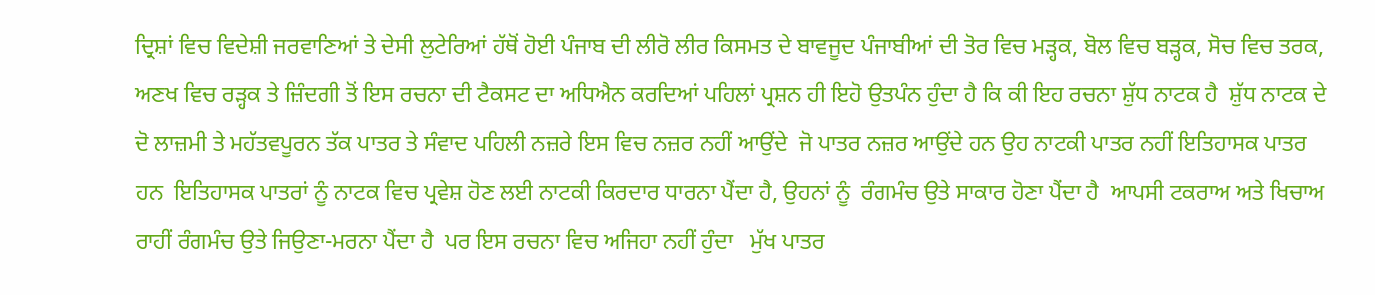ਦ੍ਰਿਸ਼ਾਂ ਵਿਚ ਵਿਦੇਸ਼ੀ ਜਰਵਾਣਿਆਂ ਤੇ ਦੇਸੀ ਲੁਟੇਰਿਆਂ ਹੱਥੋਂ ਹੋਈ ਪੰਜਾਬ ਦੀ ਲੀਰੋ ਲੀਰ ਕਿਸਮਤ ਦੇ ਬਾਵਜੂਦ ਪੰਜਾਬੀਆਂ ਦੀ ਤੋਰ ਵਿਚ ਮੜ੍ਹਕ, ਬੋਲ ਵਿਚ ਬੜ੍ਹਕ, ਸੋਚ ਵਿਚ ਤਰਕ, ਅਣਖ ਵਿਚ ਰੜ੍ਹਕ ਤੇ ਜ਼ਿੰਦਗੀ ਤੋਂ ਇਸ ਰਚਨਾ ਦੀ ਟੈਕਸਟ ਦਾ ਅਧਿਐਨ ਕਰਦਿਆਂ ਪਹਿਲਾਂ ਪ੍ਰਸ਼ਨ ਹੀ ਇਹੋ ਉਤਪੰਨ ਹੁੰਦਾ ਹੈ ਕਿ ਕੀ ਇਹ ਰਚਨਾ ਸ਼ੁੱਧ ਨਾਟਕ ਹੈ  ਸ਼ੁੱਧ ਨਾਟਕ ਦੇ ਦੋ ਲਾਜ਼ਮੀ ਤੇ ਮਹੱਤਵਪੂਰਨ ਤੱਕ ਪਾਤਰ ਤੇ ਸੰਵਾਦ ਪਹਿਲੀ ਨਜ਼ਰੇ ਇਸ ਵਿਚ ਨਜ਼ਰ ਨਹੀਂ ਆਉਂਦੇ  ਜੋ ਪਾਤਰ ਨਜ਼ਰ ਆਉਂਦੇ ਹਨ ਉਹ ਨਾਟਕੀ ਪਾਤਰ ਨਹੀਂ ਇਤਿਹਾਸਕ ਪਾਤਰ ਹਨ  ਇਤਿਹਾਸਕ ਪਾਤਰਾਂ ਨੂੰ ਨਾਟਕ ਵਿਚ ਪ੍ਰਵੇਸ਼ ਹੋਣ ਲਈ ਨਾਟਕੀ ਕਿਰਦਾਰ ਧਾਰਨਾ ਪੈਂਦਾ ਹੈ, ਉਹਨਾਂ ਨੂੰ  ਰੰਗਮੰਚ ਉਤੇ ਸਾਕਾਰ ਹੋਣਾ ਪੈਂਦਾ ਹੈ  ਆਪਸੀ ਟਕਰਾਅ ਅਤੇ ਖਿਚਾਅ ਰਾਹੀਂ ਰੰਗਮੰਚ ਉਤੇ ਜਿਉਣਾ-ਮਰਨਾ ਪੈਂਦਾ ਹੈ  ਪਰ ਇਸ ਰਚਨਾ ਵਿਚ ਅਜਿਹਾ ਨਹੀਂ ਹੁੰਦਾ   ਮੁੱਖ ਪਾਤਰ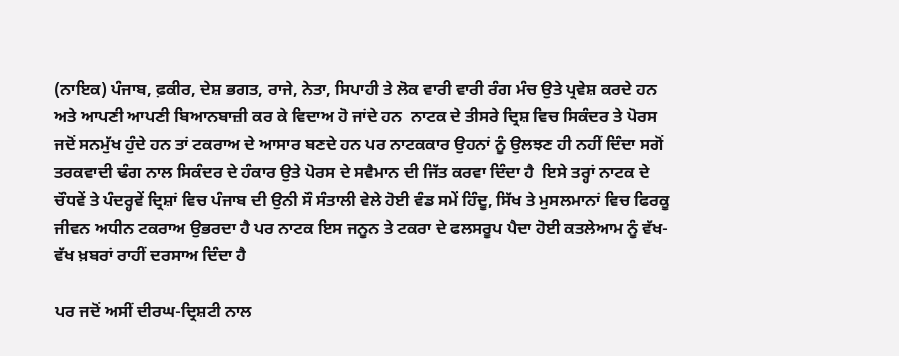(ਨਾਇਕ) ਪੰਜਾਬ, ਫ਼ਕੀਰ, ਦੇਸ਼ ਭਗਤ, ਰਾਜੇ, ਨੇਤਾ, ਸਿਪਾਹੀ ਤੇ ਲੋਕ ਵਾਰੀ ਵਾਰੀ ਰੰਗ ਮੰਚ ਉਤੇ ਪ੍ਰਵੇਸ਼ ਕਰਦੇ ਹਨ ਅਤੇ ਆਪਣੀ ਆਪਣੀ ਬਿਆਨਬਾਜ਼ੀ ਕਰ ਕੇ ਵਿਦਾਅ ਹੋ ਜਾਂਦੇ ਹਨ  ਨਾਟਕ ਦੇ ਤੀਸਰੇ ਦ੍ਰਿਸ਼ ਵਿਚ ਸਿਕੰਦਰ ਤੇ ਪੋਰਸ ਜਦੋਂ ਸਨਮੁੱਖ ਹੁੰਦੇ ਹਨ ਤਾਂ ਟਕਰਾਅ ਦੇ ਆਸਾਰ ਬਣਦੇ ਹਨ ਪਰ ਨਾਟਕਕਾਰ ਉਹਨਾਂ ਨੂੰ ਉਲਝਣ ਹੀ ਨਹੀਂ ਦਿੰਦਾ ਸਗੋਂ ਤਰਕਵਾਦੀ ਢੰਗ ਨਾਲ ਸਿਕੰਦਰ ਦੇ ਹੰਕਾਰ ਉਤੇ ਪੋਰਸ ਦੇ ਸਵੈਮਾਨ ਦੀ ਜਿੱਤ ਕਰਵਾ ਦਿੰਦਾ ਹੈ  ਇਸੇ ਤਰ੍ਹਾਂ ਨਾਟਕ ਦੇ ਚੌਧਵੇਂ ਤੇ ਪੰਦਰ੍ਹਵੇਂ ਦ੍ਰਿਸ਼ਾਂ ਵਿਚ ਪੰਜਾਬ ਦੀ ਉਨੀ ਸੌ ਸੰਤਾਲੀ ਵੇਲੇ ਹੋਈ ਵੰਡ ਸਮੇਂ ਹਿੰਦੂ, ਸਿੱਖ ਤੇ ਮੁਸਲਮਾਨਾਂ ਵਿਚ ਫਿਰਕੂ ਜੀਵਨ ਅਧੀਨ ਟਕਰਾਅ ਉਭਰਦਾ ਹੈ ਪਰ ਨਾਟਕ ਇਸ ਜਨੂਨ ਤੇ ਟਕਰਾ ਦੇ ਫਲਸਰੂਪ ਪੈਦਾ ਹੋਈ ਕਤਲੇਆਮ ਨੂੰ ਵੱਖ-ਵੱਖ ਖ਼ਬਰਾਂ ਰਾਹੀਂ ਦਰਸਾਅ ਦਿੰਦਾ ਹੈ

ਪਰ ਜਦੋਂ ਅਸੀਂ ਦੀਰਘ-ਦ੍ਰਿਸ਼ਟੀ ਨਾਲ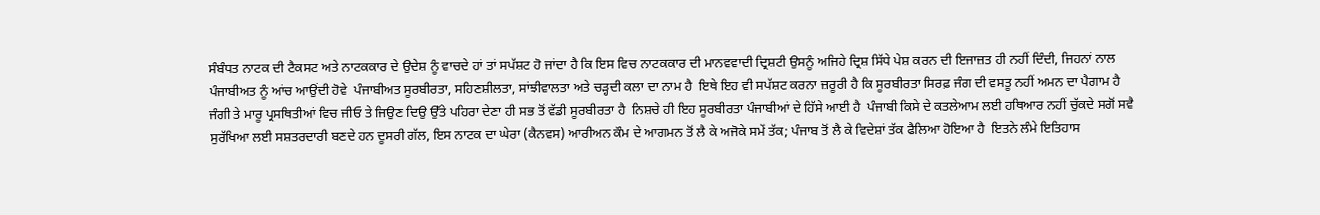ਸੰਬੰਧਤ ਨਾਟਕ ਦੀ ਟੈਕਸਟ ਅਤੇ ਨਾਟਕਕਾਰ ਦੇ ਉਦੇਸ਼ ਨੂੰ ਵਾਚਦੇ ਹਾਂ ਤਾਂ ਸਪੱਸ਼ਟ ਹੋ ਜਾਂਦਾ ਹੈ ਕਿ ਇਸ ਵਿਚ ਨਾਟਕਕਾਰ ਦੀ ਮਾਨਵਵਾਦੀ ਦ੍ਰਿਸ਼ਟੀ ਉਸਨੂੰ ਅਜਿਹੇ ਦ੍ਰਿਸ਼ ਸਿੱਧੇ ਪੇਸ਼ ਕਰਨ ਦੀ ਇਜਾਜ਼ਤ ਹੀ ਨਹੀਂ ਦਿੰਦੀ, ਜਿਹਨਾਂ ਨਾਲ ਪੰਜਾਬੀਅਤ ਨੂੰ ਆਂਚ ਆਉਂਦੀ ਹੋਵੇ  ਪੰਜਾਬੀਅਤ ਸੂਰਬੀਰਤਾ, ਸਹਿਣਸ਼ੀਲਤਾ, ਸਾਂਝੀਵਾਲਤਾ ਅਤੇ ਚੜ੍ਹਦੀ ਕਲਾ ਦਾ ਨਾਮ ਹੈ  ਇਥੇ ਇਹ ਵੀ ਸਪੱਸ਼ਟ ਕਰਨਾ ਜ਼ਰੂਰੀ ਹੈ ਕਿ ਸੂਰਬੀਰਤਾ ਸਿਰਫ਼ ਜੰਗ ਦੀ ਵਸਤੂ ਨਹੀਂ ਅਮਨ ਦਾ ਪੈਗਾਮ ਹੈ  ਜੰਗੀ ਤੇ ਮਾਰੂ ਪ੍ਰਸਥਿਤੀਆਂ ਵਿਚ ਜੀਓ ਤੇ ਜਿਉਣ ਦਿਉ ਉੱਤੇ ਪਹਿਰਾ ਦੇਣਾ ਹੀ ਸਭ ਤੋਂ ਵੱਡੀ ਸੂਰਬੀਰਤਾ ਹੈ  ਨਿਸ਼ਚੇ ਹੀ ਇਹ ਸੂਰਬੀਰਤਾ ਪੰਜਾਬੀਆਂ ਦੇ ਹਿੱਸੇ ਆਈ ਹੈ  ਪੰਜਾਬੀ ਕਿਸੇ ਦੇ ਕਤਲੇਆਮ ਲਈ ਹਥਿਆਰ ਨਹੀਂ ਚੁੱਕਦੇ ਸਗੋਂ ਸਵੈ ਸੁਰੱਖਿਆ ਲਈ ਸਸ਼ਤਰਦਾਰੀ ਬਣਦੇ ਹਨ ਦੂਸਰੀ ਗੱਲ, ਇਸ ਨਾਟਕ ਦਾ ਘੇਰਾ (ਕੈਨਵਸ) ਆਰੀਅਨ ਕੌਮ ਦੇ ਆਗਮਨ ਤੋਂ ਲੈ ਕੇ ਅਜੋਕੇ ਸਮੇਂ ਤੱਕ; ਪੰਜਾਬ ਤੋਂ ਲੈ ਕੇ ਵਿਦੇਸ਼ਾਂ ਤੱਕ ਫੈਲਿਆ ਹੋਇਆ ਹੈ  ਇਤਨੇ ਲੰਮੇ ਇਤਿਹਾਸ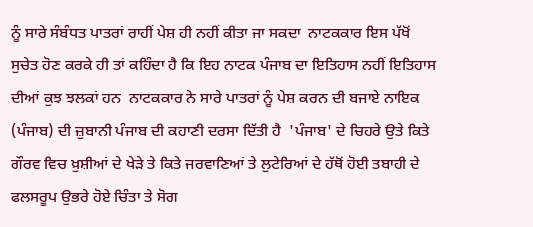ਨੂੰ ਸਾਰੇ ਸੰਬੰਧਤ ਪਾਤਰਾਂ ਰਾਹੀਂ ਪੇਸ਼ ਹੀ ਨਹੀਂ ਕੀਤਾ ਜਾ ਸਕਦਾ  ਨਾਟਕਕਾਰ ਇਸ ਪੱਖੋਂ ਸੁਚੇਤ ਹੋਣ ਕਰਕੇ ਹੀ ਤਾਂ ਕਹਿੰਦਾ ਹੈ ਕਿ ਇਹ ਨਾਟਕ ਪੰਜਾਬ ਦਾ ਇਤਿਹਾਸ ਨਹੀਂ ਇਤਿਹਾਸ ਦੀਆਂ ਕੁਝ ਝਲਕਾਂ ਹਨ  ਨਾਟਕਕਾਰ ਨੇ ਸਾਰੇ ਪਾਤਰਾਂ ਨੂੰ ਪੇਸ਼ ਕਰਨ ਦੀ ਬਜਾਏ ਨਾਇਕ (ਪੰਜਾਬ) ਦੀ ਜ਼ੁਬਾਨੀ ਪੰਜਾਬ ਦੀ ਕਹਾਣੀ ਦਰਸਾ ਦਿੱਤੀ ਹੈ  'ਪੰਜਾਬ' ਦੇ ਚਿਹਰੇ ਉਤੇ ਕਿਤੇ ਗੌਰਵ ਵਿਚ ਖ਼ੁਸ਼ੀਆਂ ਦੇ ਖੇੜੇ ਤੇ ਕਿਤੇ ਜਰਵਾਣਿਆਂ ਤੇ ਲੁਟੇਰਿਆਂ ਦੇ ਹੱਥੋਂ ਹੋਈ ਤਬਾਹੀ ਦੇ ਫਲਸਰੂਪ ਉਭਰੇ ਹੋਏ ਚਿੰਤਾ ਤੇ ਸੋਗ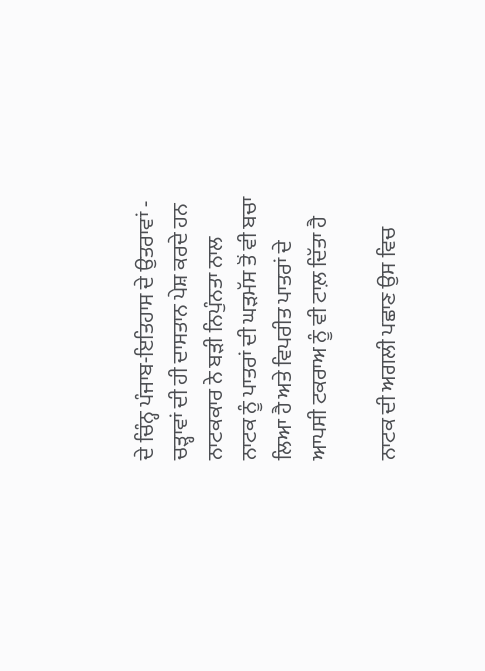ਦੇ ਚਿੰਨ੍ਹ ਪੰਜਾਬ-ਇਤਿਹਾਸ ਦੇ ਉਤਰਾਵਾਂ - ਚੜ੍ਹਾਵਾਂ ਦੀ ਹੀ ਦਾਸਤਾਨ ਪੇਸ਼ ਕਰਦੇ ਹਨ  ਨਾਟਕਕਾਰ ਨੇ ਬੜੀ ਨਿਪੁੰਨਤਾ ਨਾਲ ਨਾਟਕ ਨੂੰ ਪਾਤਰਾਂ ਦੀ ਘੜਮੱਸ ਤੋਂ ਵੀ ਬਚਾ ਲਿਆ ਹੈ ਅਤੇ ਵਿਪਰੀਤ ਪਾਤਰਾਂ ਦੇ ਆਪਸੀ ਟਕਰਾਅ ਨੂੰ ਵੀ ਟਾਲ਼ ਦਿੱਤਾ ਹੈ

ਨਾਟਕ ਦੀ ਅਗਲੀ ਪਛਾਣ ਉਸ ਵਿਚ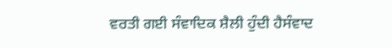ਵਰਤੀ ਗਈ ਸੰਵਾਦਿਕ ਸ਼ੈਲੀ ਹੁੰਦੀ ਹੈਸੰਵਾਦ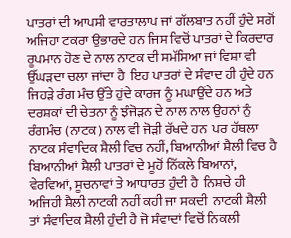ਪਾਤਰਾਂ ਦੀ ਆਪਸੀ ਵਾਰਤਾਲਾਪ ਜਾਂ ਗੱਲਬਾਤ ਨਹੀਂ ਹੁੰਦੇ ਸਗੋਂ ਅਜਿਹਾ ਟਕਰਾ ਉਭਾਰਦੇ ਹਨ ਜਿਸ ਵਿਚੋਂ ਪਾਤਰਾਂ ਦੇ ਕਿਰਦਾਰ ਰੂਪਮਾਨ ਹੋਣ ਦੇ ਨਾਲ ਨਾਟਕ ਦੀ ਸਮੱਸਿਆ ਜਾਂ ਵਿਸ਼ਾ ਵੀ ਉੱਘੜਦਾ ਚਲਾ ਜਾਂਦਾ ਹੈ  ਇਹ ਪਾਤਰਾਂ ਦੇ ਸੰਵਾਦ ਹੀ ਹੁੰਦੇ ਹਨ ਜਿਹੜੇ ਰੰਗ ਮੰਚ ਉੱਤੇ ਹੁਂਦੇ ਕਾਰਜ ਨੂੰ ਮਘਾਉਂਦੇ ਹਨ ਅਤੇ ਦਰਸ਼ਕਾਂ ਦੀ ਚੇਤਨਾ ਨੂੰ ਝੰਜੋੜਨ ਦੇ ਨਾਲ ਨਾਲ ਉਹਨਾਂ ਨੁੰ ਰੰਗਮੰਚ (ਨਾਟਕ) ਨਾਲ ਵੀ ਜੋੜੀ ਰੱਖਦੇ ਹਨ  ਪਰ ਹੱਥਲਾ ਨਾਟਕ ਸੰਵਾਦਿਕ ਸ਼ੈਲੀ ਵਿਚ ਨਹੀਂ, ਬਿਆਨੀਆਂ ਸ਼ੈਲੀ ਵਿਚ ਹੈ  ਬਿਆਨੀਆਂ ਸ਼ੈਲੀ ਪਾਤਰਾਂ ਦੇ ਮੂਹੋਂ ਨਿੱਕਲੇ ਬਿਆਨਾਂ, ਵੇਰਵਿਆਂ, ਸੂਚਨਾਵਾਂ ਤੇ ਆਧਾਰਤ ਹੁੰਦੀ ਹੈ  ਨਿਸ਼ਚੇ ਹੀ ਅਜਿਹੀ ਸ਼ੈਲੀ ਨਾਟਕੀ ਨਹੀਂ ਕਹੀ ਜਾ ਸਕਦੀ  ਨਾਟਕੀ ਸ਼ੈਲੀ ਤਾਂ ਸੰਵਾਦਿਕ ਸ਼ੈਲੀ ਹੁੰਦੀ ਹੈ ਜੋ ਸੰਵਾਦਾਂ ਵਿਚੋਂ ਨਿਕਲੀ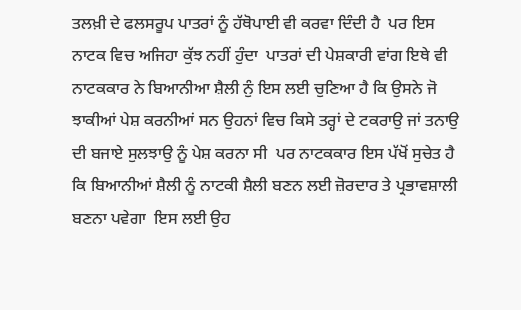ਤਲਖ਼ੀ ਦੇ ਫਲਸਰੂਪ ਪਾਤਰਾਂ ਨੂੰ ਹੱਥੋਪਾਈ ਵੀ ਕਰਵਾ ਦਿੰਦੀ ਹੈ  ਪਰ ਇਸ ਨਾਟਕ ਵਿਚ ਅਜਿਹਾ ਕੁੱਝ ਨਹੀਂ ਹੁੰਦਾ  ਪਾਤਰਾਂ ਦੀ ਪੇਸ਼ਕਾਰੀ ਵਾਂਗ ਇਥੇ ਵੀ ਨਾਟਕਕਾਰ ਨੇ ਬਿਆਨੀਆ ਸ਼ੈਲੀ ਨੁੰ ਇਸ ਲਈ ਚੁਣਿਆ ਹੈ ਕਿ ਉਸਨੇ ਜੋ ਝਾਕੀਆਂ ਪੇਸ਼ ਕਰਨੀਆਂ ਸਨ ਉਹਨਾਂ ਵਿਚ ਕਿਸੇ ਤਰ੍ਹਾਂ ਦੇ ਟਕਰਾਉ ਜਾਂ ਤਨਾਉ ਦੀ ਬਜਾਏ ਸੁਲਝਾਉ ਨੂੰ ਪੇਸ਼ ਕਰਨਾ ਸੀ  ਪਰ ਨਾਟਕਕਾਰ ਇਸ ਪੱਖੋਂ ਸੁਚੇਤ ਹੈ ਕਿ ਬਿਆਨੀਆਂ ਸ਼ੈਲੀ ਨੂੰ ਨਾਟਕੀ ਸ਼ੈਲੀ ਬਣਨ ਲਈ ਜ਼ੋਰਦਾਰ ਤੇ ਪ੍ਰਭਾਵਸ਼ਾਲੀ ਬਣਨਾ ਪਵੇਗਾ  ਇਸ ਲਈ ਉਹ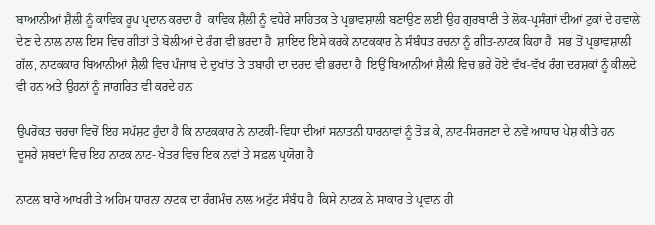ਬਾਆਨੀਆਂ ਸ਼ੈਲੀ ਨੂੰ ਕਾਵਿਕ ਰੂਪ ਪ੍ਰਦਾਨ ਕਰਦਾ ਹੈ  ਕਾਵਿਕ ਸ਼ੈਲੀ ਨੂੰ ਵਧੇਰੇ ਸਾਹਿਤਕ ਤੇ ਪ੍ਰਭਾਵਸ਼ਾਲੀ ਬਣਾਉਣ ਲਈ ਉਹ ਗੁਰਬਾਣੀ ਤੇ ਲੋਕ-ਪ੍ਰਸੰਗਾਂ ਦੀਆਂ ਟੁਕਾਂ ਦੇ ਹਵਾਲੇ ਦੇਣ ਦੇ ਨਾਲ ਨਾਲ ਇਸ ਵਿਚ ਗੀਤਾਂ ਤੇ ਬੋਲੀਆਂ ਦੇ ਰੰਗ ਵੀ ਭਰਦਾ ਹੈ  ਸ਼ਾਇਦ ਇਸੇ ਕਰਕੇ ਨਾਟਕਕਾਰ ਨੇ ਸੰਬੰਧਤ ਰਚਨਾ ਨੂੰ ਗੀਤ-ਨਾਟਕ ਕਿਹਾ ਹੈ  ਸਭ ਤੋਂ ਪ੍ਰਭਾਵਸ਼ਾਲੀ ਗੱਲ, ਨਾਟਕਕਾਰ ਬਿਆਨੀਆਂ ਸ਼ੈਲੀ ਵਿਚ ਪੰਜਾਬ ਦੇ ਦੁਖਾਂਤ ਤੇ ਤਬਾਹੀ ਦਾ ਦਰਦ ਵੀ ਭਰਦਾ ਹੈ  ਇਉਂ ਬਿਆਨੀਆਂ ਸ਼ੈਲੀ ਵਿਚ ਭਰੇ ਹੋਏ ਵੱਖ-ਵੱਖ ਰੰਗ ਦਰਸ਼ਕਾਂ ਨੂੰ ਕੀਲਦੇ ਵੀ ਹਨ ਅਤੇ ਉਹਨਾਂ ਨੂੰ ਜਾਗਰਿਤ ਵੀ ਕਰਦੇ ਹਨ

ਉਪਰੋਕਤ ਚਰਚਾ ਵਿਚੋਂ ਇਹ ਸਪੱਸ਼ਟ ਹੁੰਦਾ ਹੈ ਕਿ ਨਾਟਕਕਾਰ ਨੇ ਨਾਟਕੀ-ਵਿਧਾ ਦੀਆਂ ਸਨਾਤਨੀ ਧਾਰਨਾਵਾਂ ਨੂੰ ਤੋੜ ਕੇ, ਨਾਟ-ਸਿਰਜਣਾ ਦੇ ਨਵੇਂ ਆਧਾਰ ਪੇਸ਼ ਕੀਤੇ ਹਨ  ਦੂਸਰੇ ਸ਼ਬਦਾਂ ਵਿਚ ਇਹ ਨਾਟਕ ਨਾਟ- ਖੇਤਰ ਵਿਚ ਇਕ ਨਵਾਂ ਤੇ ਸਫ਼ਲ ਪ੍ਰਯੋਗ ਹੈ

ਨਾਟਲ ਬਾਰੇ ਆਖਰੀ ਤੇ ਅਹਿਮ ਧਾਰਨਾ ਨਾਟਕ ਦਾ ਰੰਗਮੰਚ ਨਾਲ ਅਟੁੱਟ ਸੰਬੰਧ ਹੈ  ਕਿਸੇ ਨਾਟਕ ਨੇ ਸਾਕਾਰ ਤੇ ਪ੍ਰਵਾਨ ਹੀ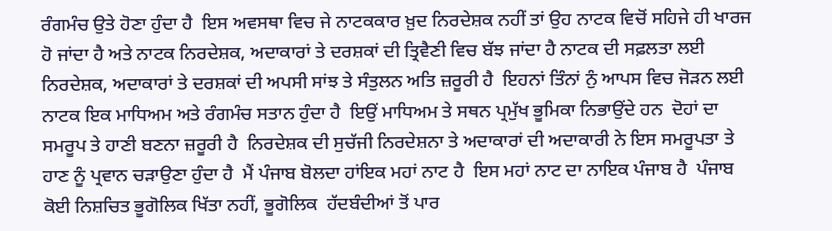ਰੰਗਮੰਚ ਉਤੇ ਹੋਣਾ ਹੁੰਦਾ ਹੈ  ਇਸ ਅਵਸਥਾ ਵਿਚ ਜੇ ਨਾਟਕਕਾਰ ਖ਼ੁਦ ਨਿਰਦੇਸ਼ਕ ਨਹੀਂ ਤਾਂ ਉਹ ਨਾਟਕ ਵਿਚੋਂ ਸਹਿਜੇ ਹੀ ਖਾਰਜ ਹੋ ਜਾਂਦਾ ਹੈ ਅਤੇ ਨਾਟਕ ਨਿਰਦੇਸ਼ਕ, ਅਦਾਕਾਰਾਂ ਤੇ ਦਰਸ਼ਕਾਂ ਦੀ ਤ੍ਰਿਵੈਣੀ ਵਿਚ ਬੱਝ ਜਾਂਦਾ ਹੈ ਨਾਟਕ ਦੀ ਸਫ਼ਲਤਾ ਲਈ ਨਿਰਦੇਸ਼ਕ, ਅਦਾਕਾਰਾਂ ਤੇ ਦਰਸ਼ਕਾਂ ਦੀ ਅਪਸੀ ਸਾਂਝ ਤੇ ਸੰਤੁਲਨ ਅਤਿ ਜ਼ਰੂਰੀ ਹੈ  ਇਹਨਾਂ ਤਿੰਨਾਂ ਨੁੰ ਆਪਸ ਵਿਚ ਜੋੜਨ ਲਈ ਨਾਟਕ ਇਕ ਮਾਧਿਅਮ ਅਤੇ ਰੰਗਮੰਚ ਸਤਾਨ ਹੁੰਦਾ ਹੈ  ਇਉਂ ਮਾਧਿਅਮ ਤੇ ਸਥਨ ਪ੍ਰਮੁੱਖ ਭੂਮਿਕਾ ਨਿਭਾਉਂਦੇ ਹਨ  ਦੋਹਾਂ ਦਾ ਸਮਰੂਪ ਤੇ ਹਾਣੀ ਬਣਨਾ ਜ਼ਰੂਰੀ ਹੈ  ਨਿਰਦੇਸ਼ਕ ਦੀ ਸੁਚੱਜੀ ਨਿਰਦੇਸ਼ਨਾ ਤੇ ਅਦਾਕਾਰਾਂ ਦੀ ਅਦਾਕਾਰੀ ਨੇ ਇਸ ਸਮਰੂਪਤਾ ਤੇ ਹਾਣ ਨੂੰ ਪ੍ਰਵਾਨ ਚੜਾਉਣਾ ਹੁੰਦਾ ਹੈ  ਮੈਂ ਪੰਜਾਬ ਬੋਲਦਾ ਹਾਂਇਕ ਮਹਾਂ ਨਾਟ ਹੈ  ਇਸ ਮਹਾਂ ਨਾਟ ਦਾ ਨਾਇਕ ਪੰਜਾਬ ਹੈ  ਪੰਜਾਬ ਕੋਈ ਨਿਸ਼ਚਿਤ ਭੂਗੋਲਿਕ ਖਿੱਤਾ ਨਹੀਂ, ਭੂਗੋਲਿਕ  ਹੱਦਬੰਦੀਆਂ ਤੋਂ ਪਾਰ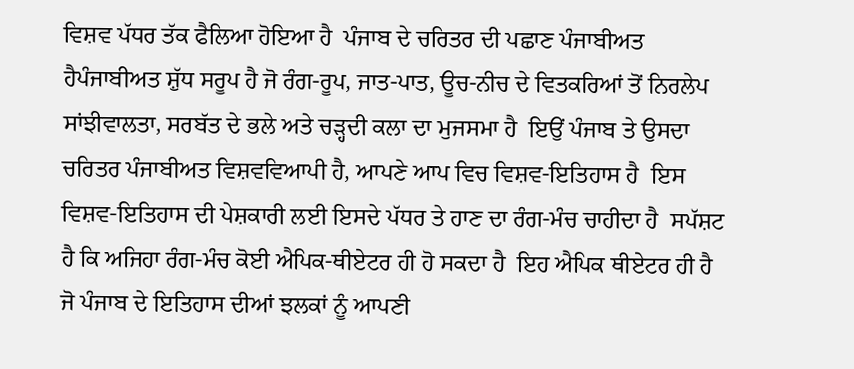ਵਿਸ਼ਵ ਪੱਧਰ ਤੱਕ ਫੈਲਿਆ ਹੋਇਆ ਹੈ  ਪੰਜਾਬ ਦੇ ਚਰਿਤਰ ਦੀ ਪਛਾਣ ਪੰਜਾਬੀਅਤ ਹੈਪੰਜਾਬੀਅਤ ਸ਼ੁੱਧ ਸਰੂਪ ਹੈ ਜੋ ਰੰਗ-ਰੂਪ, ਜਾਤ-ਪਾਤ, ਊਚ-ਨੀਚ ਦੇ ਵਿਤਕਰਿਆਂ ਤੋਂ ਨਿਰਲੇਪ ਸਾਂਝੀਵਾਲਤਾ, ਸਰਬੱਤ ਦੇ ਭਲੇ ਅਤੇ ਚੜ੍ਹਦੀ ਕਲਾ ਦਾ ਮੁਜਸਮਾ ਹੈ  ਇਉਂ ਪੰਜਾਬ ਤੇ ਉਸਦਾ ਚਰਿਤਰ ਪੰਜਾਬੀਅਤ ਵਿਸ਼ਵਵਿਆਪੀ ਹੈ, ਆਪਣੇ ਆਪ ਵਿਚ ਵਿਸ਼ਵ-ਇਤਿਹਾਸ ਹੈ  ਇਸ ਵਿਸ਼ਵ-ਇਤਿਹਾਸ ਦੀ ਪੇਸ਼ਕਾਰੀ ਲਈ ਇਸਦੇ ਪੱਧਰ ਤੇ ਹਾਣ ਦਾ ਰੰਗ-ਮੰਚ ਚਾਹੀਦਾ ਹੈ  ਸਪੱਸ਼ਟ ਹੈ ਕਿ ਅਜਿਹਾ ਰੰਗ-ਮੰਚ ਕੋਈ ਐਪਿਕ-ਥੀਏਟਰ ਹੀ ਹੋ ਸਕਦਾ ਹੈ  ਇਹ ਐਪਿਕ ਥੀਏਟਰ ਹੀ ਹੈ ਜੋ ਪੰਜਾਬ ਦੇ ਇਤਿਹਾਸ ਦੀਆਂ ਝਲਕਾਂ ਨੂੰ ਆਪਣੀ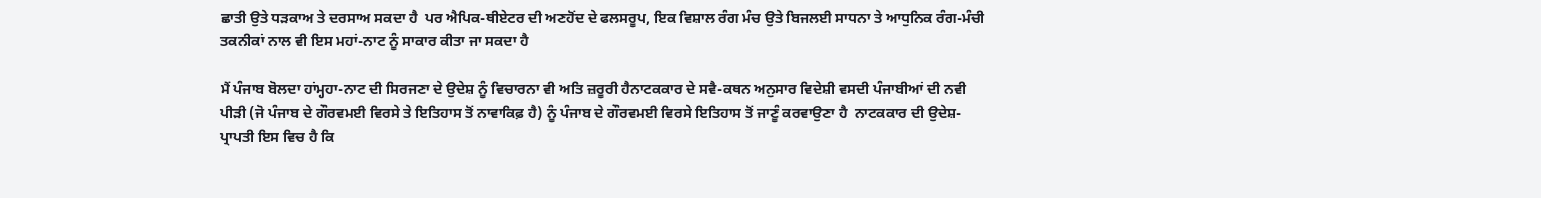ਛਾਤੀ ਉਤੇ ਧੜਕਾਅ ਤੇ ਦਰਸਾਅ ਸਕਦਾ ਹੈ  ਪਰ ਐਪਿਕ-ਥੀਏਟਰ ਦੀ ਅਣਹੋਂਦ ਦੇ ਫਲਸਰੂਪ, ਇਕ ਵਿਸ਼ਾਲ ਰੰਗ ਮੰਚ ਉਤੇ ਬਿਜਲਈ ਸਾਧਨਾ ਤੇ ਆਧੁਨਿਕ ਰੰਗ-ਮੰਚੀ ਤਕਨੀਕਾਂ ਨਾਲ ਵੀ ਇਸ ਮਹਾਂ-ਨਾਟ ਨੂੰ ਸਾਕਾਰ ਕੀਤਾ ਜਾ ਸਕਦਾ ਹੈ

ਮੈਂ ਪੰਜਾਬ ਬੋਲਦਾ ਹਾਂਮ੍ਹਹਾ-ਨਾਟ ਦੀ ਸਿਰਜਣਾ ਦੇ ਉਦੇਸ਼ ਨੂੰ ਵਿਚਾਰਨਾ ਵੀ ਅਤਿ ਜ਼ਰੂਰੀ ਹੈਨਾਟਕਕਾਰ ਦੇ ਸਵੈ-ਕਥਨ ਅਨੁਸਾਰ ਵਿਦੇਸ਼ੀ ਵਸਦੀ ਪੰਜਾਬੀਆਂ ਦੀ ਨਵੀ ਪੀੜੀ (ਜੋ ਪੰਜਾਬ ਦੇ ਗੌਰਵਮਈ ਵਿਰਸੇ ਤੇ ਇਤਿਹਾਸ ਤੋਂ ਨਾਵਾਕਿਫ਼ ਹੈ) ਨੂੰ ਪੰਜਾਬ ਦੇ ਗੌਰਵਮਈ ਵਿਰਸੇ ਇਤਿਹਾਸ ਤੋਂ ਜਾਣੂੰ ਕਰਵਾਉਣਾ ਹੈ  ਨਾਟਕਕਾਰ ਦੀ ਉਦੇਸ਼-ਪ੍ਰਾਪਤੀ ਇਸ ਵਿਚ ਹੈ ਕਿ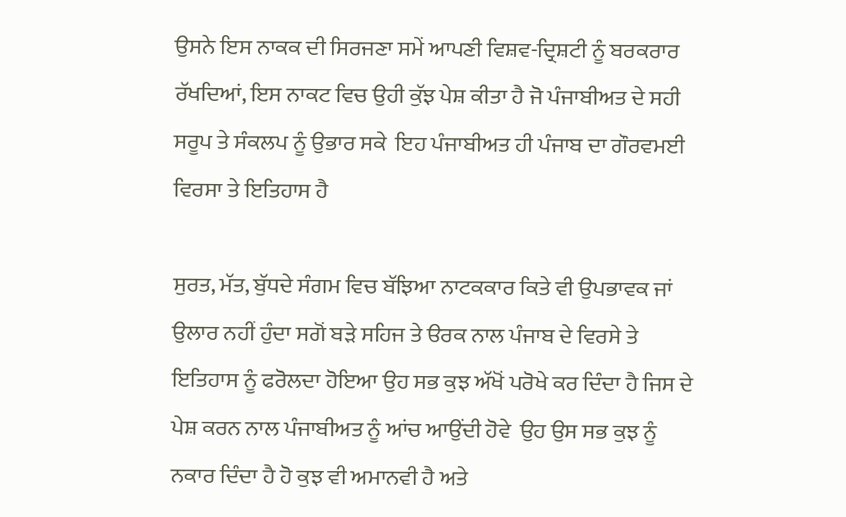ਉਸਨੇ ਇਸ ਨਾਕਕ ਦੀ ਸਿਰਜਣਾ ਸਮੇਂ ਆਪਣੀ ਵਿਸ਼ਵ-ਦ੍ਰਿਸ਼ਟੀ ਨੂੰ ਬਰਕਰਾਰ ਰੱਖਦਿਆਂ, ਇਸ ਨਾਕਟ ਵਿਚ ਉਹੀ ਕੁੱਝ ਪੇਸ਼ ਕੀਤਾ ਹੈ ਜੋ ਪੰਜਾਬੀਅਤ ਦੇ ਸਹੀ ਸਰੂਪ ਤੇ ਸੰਕਲਪ ਨੂੰ ਉਭਾਰ ਸਕੇ  ਇਹ ਪੰਜਾਬੀਅਤ ਹੀ ਪੰਜਾਬ ਦਾ ਗੌਰਵਮਈ ਵਿਰਸਾ ਤੇ ਇਤਿਹਾਸ ਹੈ

ਸੁਰਤ, ਮੱਤ, ਬੁੱਧਦੇ ਸੰਗਮ ਵਿਚ ਬੱਝਿਆ ਨਾਟਕਕਾਰ ਕਿਤੇ ਵੀ ਉਪਭਾਵਕ ਜਾਂ ਉਲਾਰ ਨਹੀਂ ਹੁੰਦਾ ਸਗੋਂ ਬੜੇ ਸਹਿਜ ਤੇ ੳਰਕ ਨਾਲ ਪੰਜਾਬ ਦੇ ਵਿਰਸੇ ਤੇ ਇਤਿਹਾਸ ਨੂੰ ਫਰੋਲਦਾ ਹੋਇਆ ਉਹ ਸਭ ਕੁਝ ਅੱਖੋਂ ਪਰੋਖੇ ਕਰ ਦਿੰਦਾ ਹੈ ਜਿਸ ਦੇ ਪੇਸ਼ ਕਰਨ ਨਾਲ ਪੰਜਾਬੀਅਤ ਨੂੰ ਆਂਚ ਆਉਂਦੀ ਹੋਵੇ  ਉਹ ਉਸ ਸਭ ਕੁਝ ਨੂੰ ਨਕਾਰ ਦਿੰਦਾ ਹੈ ਹੋ ਕੁਝ ਵੀ ਅਮਾਨਵੀ ਹੈ ਅਤੇ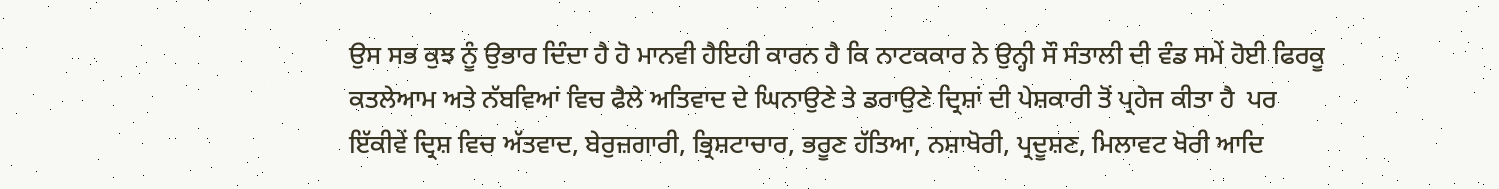ਉਸ ਸਭ ਕੁਝ ਨੂੰ ਉਭਾਰ ਦਿੰਦਾ ਹੈ ਹੋ ਮਾਨਵੀ ਹੈਇਹੀ ਕਾਰਨ ਹੈ ਕਿ ਨਾਟਕਕਾਰ ਨੇ ਉਨ੍ਹੀ ਸੌ ਸੰਤਾਲੀ ਦੀ ਵੰਡ ਸਮੇਂ ਹੋਈ ਫਿਰਕੂ ਕਤਲੇਆਮ ਅਤੇ ਨੱਬਵਿਆਂ ਵਿਚ ਫੈਲੇ ਅਤਿਵਾਦ ਦੇ ਘਿਨਾਉਣੇ ਤੇ ਡਰਾਉਣੇ ਦ੍ਰਿਸ਼ਾਂ ਦੀ ਪੇਸ਼ਕਾਰੀ ਤੋਂ ਪ੍ਰਹੇਜ ਕੀਤਾ ਹੈ  ਪਰ ਇੱਕੀਵੇਂ ਦ੍ਰਿਸ਼ ਵਿਚ ਅੱਤਵਾਦ, ਬੇਰੁਜ਼ਗਾਰੀ, ਭ੍ਰਿਸ਼ਟਾਚਾਰ, ਭਰੂਣ ਹੱਤਿਆ, ਨਸ਼ਾਖੋਰੀ, ਪ੍ਰਦੂਸ਼ਣ, ਮਿਲਾਵਟ ਖੋਰੀ ਆਦਿ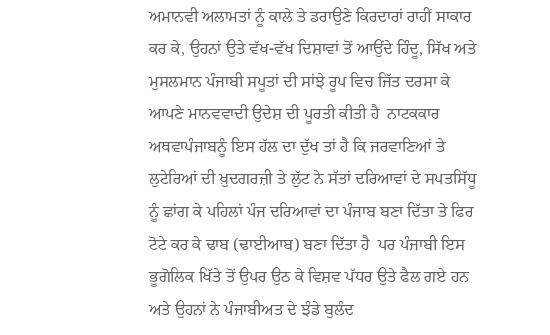ਅਮਾਨਵੀ ਅਲਾਮਤਾਂ ਨੂੰ ਕਾਲੇ ਤੇ ਡਰਾਉਣੇ ਕਿਰਦਾਰਾਂ ਰਾਹੀਂ ਸਾਕਾਰ ਕਰ ਕੇ, ਉਹਨਾਂ ਉਤੇ ਵੱਖ-ਵੱਖ ਦਿਸ਼ਾਵਾਂ ਤੋਂ ਆਉਂਦੇ ਹਿੰਦੂ, ਸਿੱਖ ਅਤੇ ਮੁਸਲਮਾਨ ਪੰਜਾਬੀ ਸਪੂਤਾਂ ਦੀ ਸਾਂਝੇ ਰੂਪ ਵਿਚ ਜਿੱਤ ਦਰਸਾ ਕੇ ਆਪਣੇ ਮਾਨਵਵਾਦੀ ਉਦੇਸ਼ ਦੀ ਪੂਰਤੀ ਕੀਤੀ ਹੈ  ਨਾਟਕਕਾਰ ਅਥਵਾਪੰਜਾਬਨੂੰ ਇਸ ਹੱਲ ਦਾ ਦੁੱਖ ਤਾਂ ਹੈ ਕਿ ਜਰਵਾਣਿਆਂ ਤੇ ਲੁਟੇਰਿਆਂ ਦੀ ਖ਼ੁਦਗਰਜ਼ੀ ਤੇ ਲੁੱਟ ਨੇ ਸੱਤਾਂ ਦਰਿਆਵਾਂ ਦੇ ਸਪਤਸਿੱਧੂ ਨੂੰ ਛਾਂਗ ਕੇ ਪਹਿਲਾਂ ਪੰਜ ਦਰਿਆਵਾਂ ਦਾ ਪੰਜਾਬ ਬਣਾ ਦਿੱਤਾ ਤੇ ਫਿਰ ਟੋਟੇ ਕਰ ਕੇ ਢਾਬ (ਢਾਈਆਬ) ਬਣਾ ਦਿੱਤਾ ਹੈ  ਪਰ ਪੰਜਾਬੀ ਇਸ ਭੂਗੋਲਿਕ ਖਿੱਤੇ ਤੋਂ ਉਪਰ ਉਠ ਕੇ ਵਿਸ਼ਵ ਪੱਧਰ ਉਤੇ ਫੈਲ ਗਏ ਹਨ ਅਤੇ ਉਹਨਾਂ ਨੇ ਪੰਜਾਬੀਅਤ ਦੇ ਝੰਡੇ ਬੁਲੰਦ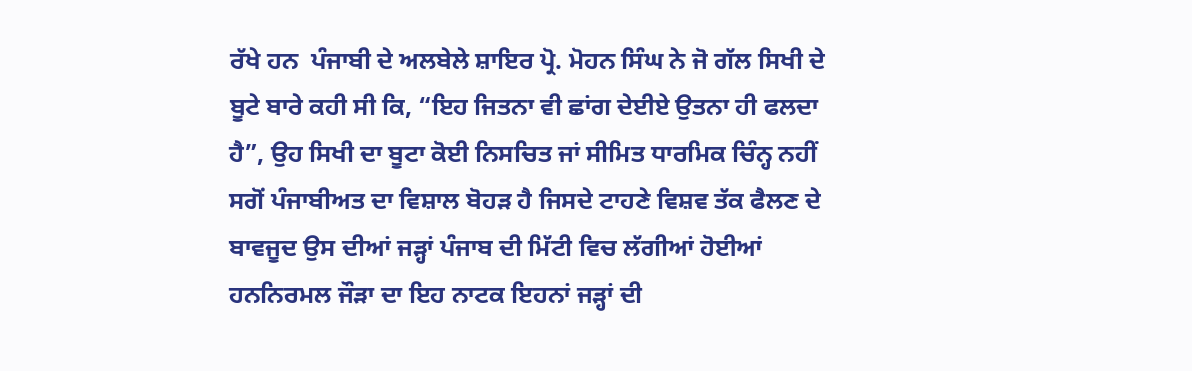ਰੱਖੇ ਹਨ  ਪੰਜਾਬੀ ਦੇ ਅਲਬੇਲੇ ਸ਼ਾਇਰ ਪ੍ਰੋ. ਮੋਹਨ ਸਿੰਘ ਨੇ ਜੋ ਗੱਲ ਸਿਖੀ ਦੇ ਬੂਟੇ ਬਾਰੇ ਕਹੀ ਸੀ ਕਿ, “ਇਹ ਜਿਤਨਾ ਵੀ ਛਾਂਗ ਦੇਈਏ ਉਤਨਾ ਹੀ ਫਲਦਾ ਹੈ”, ਉਹ ਸਿਖੀ ਦਾ ਬੂਟਾ ਕੋਈ ਨਿਸਚਿਤ ਜਾਂ ਸੀਮਿਤ ਧਾਰਮਿਕ ਚਿੰਨ੍ਹ ਨਹੀਂ ਸਗੋਂ ਪੰਜਾਬੀਅਤ ਦਾ ਵਿਸ਼ਾਲ ਬੋਹੜ ਹੈ ਜਿਸਦੇ ਟਾਹਣੇ ਵਿਸ਼ਵ ਤੱਕ ਫੈਲਣ ਦੇ ਬਾਵਜੂਦ ਉਸ ਦੀਆਂ ਜੜ੍ਹਾਂ ਪੰਜਾਬ ਦੀ ਮਿੱਟੀ ਵਿਚ ਲੱਗੀਆਂ ਹੋਈਆਂ ਹਨਨਿਰਮਲ ਜੌੜਾ ਦਾ ਇਹ ਨਾਟਕ ਇਹਨਾਂ ਜੜ੍ਹਾਂ ਦੀ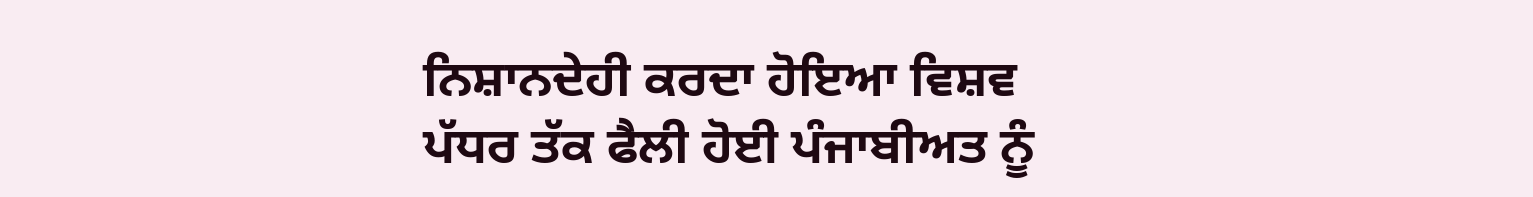ਨਿਸ਼ਾਨਦੇਹੀ ਕਰਦਾ ਹੋਇਆ ਵਿਸ਼ਵ ਪੱਧਰ ਤੱਕ ਫੈਲੀ ਹੋਈ ਪੰਜਾਬੀਅਤ ਨੂੰ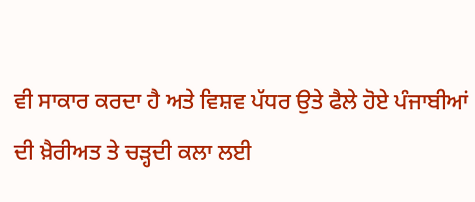ਵੀ ਸਾਕਾਰ ਕਰਦਾ ਹੈ ਅਤੇ ਵਿਸ਼ਵ ਪੱਧਰ ਉਤੇ ਫੈਲੇ ਹੋਏ ਪੰਜਾਬੀਆਂ ਦੀ ਖ਼ੈਰੀਅਤ ਤੇ ਚੜ੍ਹਦੀ ਕਲਾ ਲਈ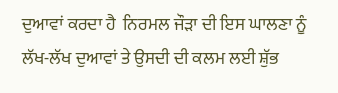ਦੁਆਵਾਂ ਕਰਦਾ ਹੈ  ਨਿਰਮਲ ਜੌੜਾ ਦੀ ਇਸ ਘਾਲਣਾ ਨੂੰ ਲੱਖ-ਲੱਖ ਦੁਆਵਾਂ ਤੇ ਉਸਦੀ ਦੀ ਕਲਮ ਲਈ ਸ਼ੁੱਭ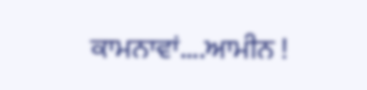ਕਾਮਨਾਵਾਂ....ਆਮੀਨ !